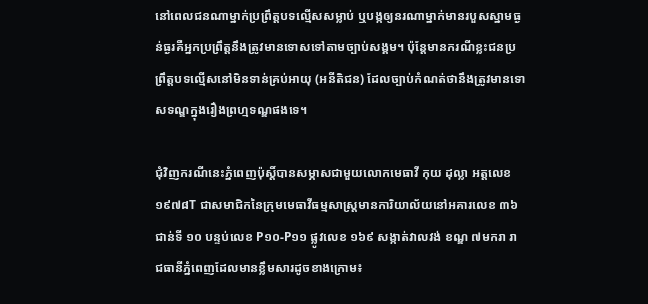នៅពេលជនណាម្នាក់ប្រព្រឹត្តបទល្មើសសម្លាប់ ឬបង្កឲ្យនរណាម្នាក់មានរបួសស្នាមធ្ងន់ធ្ងរគឺអ្នកប្រព្រឹត្តនឹងត្រូវមានទោសទៅតាមច្បាប់សង្គម។ ប៉ុន្តែមានករណីខ្លះជនប្រព្រឹត្តបទល្មើសនៅមិនទាន់គ្រប់អាយុ (អនីតិជន) ដែលច្បាប់កំណត់ថានឹងត្រូវមានទោសទណ្ឌក្នុងរឿងព្រហ្មទណ្ឌផងទេ។

ជុំវិញករណីនេះភ្នំពេញប៉ុស្តិ៍បានសម្ភាសជាមួយលោកមេធាវី កុយ ដុល្លា អត្តលេខ ១៩៧៨T ជាសមាជិកនៃក្រុមមេធាវីធម្មសាស្ត្រមានការិយាល័យនៅអគារលេខ ៣៦ ជាន់ទី ១០ បន្ទប់លេខ P១០-P១១ ផ្លូវលេខ ១៦៩ សង្កាត់វាលវង់ ខណ្ឌ ៧មករា រាជធានីភ្នំពេញដែលមានខ្លឹមសារដូចខាងក្រោម៖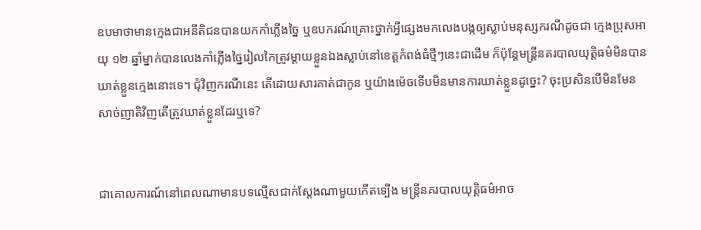ឧបមាថាមានក្មេងជាអនីតិជនបានយកកាំភ្លើងច្នៃ ឬឧបករណ៍គ្រោះថ្នាក់អ្វីផ្សេងមកលេងបង្កឲ្យស្លាប់មនុស្សករណីដូចជា ក្មេងប្រុសអាយុ ១២ ឆ្នាំម្នាក់បានលេងកាំភ្លើងច្នៃរៀលកៃត្រូវម្ដាយខ្លួនឯងស្លាប់នៅខេត្តកំពង់ធំថ្មីៗនេះជាដើម ក៏ប៉ុន្តែមន្ត្រីនគរបាលយុត្តិធម៌មិនបានឃាត់ខ្លួនក្មេងនោះទេ។ ជុំវិញករណីនេះ តើដោយសារគាត់ជាកូន ឬយ៉ាងម៉េចទើបមិនមានការឃាត់ខ្លួនដូច្នេះ? ចុះប្រសិនបើមិនមែនសាច់ញាតិវិញតើត្រូវឃាត់ខ្លួនដែរឬទេ?


ជាគោលការណ៍នៅពេលណាមានបទល្មើសជាក់ស្តែងណាមួយកើតទ្បើង មន្ត្រីនគរបាលយុត្តិធម៌អាច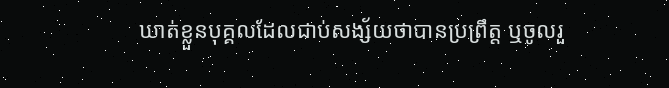ឃាត់ខ្លួនបុគ្គលដែលជាប់សង្ស័យថាបានប្រព្រឹត្ត ឬចូលរួ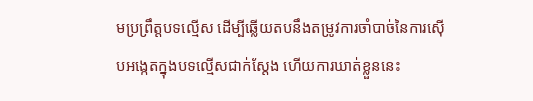មប្រព្រឹត្តបទល្មើស ដើម្បីឆ្លើយតបនឹងតម្រូវការចាំបាច់នៃការស៊ើបអង្កេតក្នុងបទល្មើសជាក់ស្តែង ហើយការឃាត់ខ្លួននេះ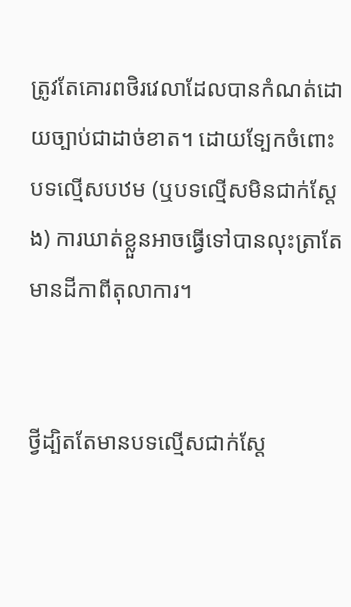ត្រូវតែគោរពថិរវេលាដែលបានកំណត់ដោយច្បាប់ជាដាច់ខាត។ ដោយទ្បែកចំពោះបទល្មើសបឋម (ឬបទល្មើសមិនជាក់ស្តែង) ការឃាត់ខ្លួនអាចធ្វើទៅបានលុះត្រាតែមានដីកាពីតុលាការ។


ថ្វីដ្បិតតែមានបទល្មើសជាក់ស្តែ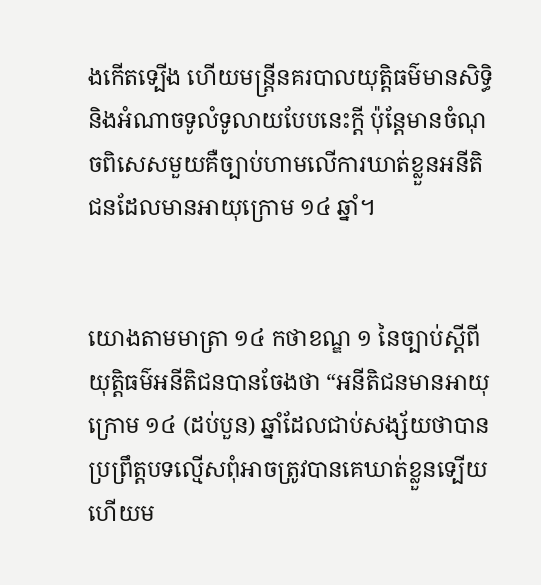ងកើតទ្បើង ហើយមន្ត្រីនគរបាលយុត្តិធម៌មានសិទ្ធិ និងអំណាចទូលំទូលាយបែបនេះក្ដី ប៉ុន្តែមានចំណុចពិសេសមួយគឺច្បាប់ហាមលើការឃាត់ខ្លួនអនីតិជនដែលមានអាយុក្រោម ១៤ ឆ្នាំ។


យោងតាមមាត្រា ១៤ កថាខណ្ឌ ១ នៃច្បាប់ស្តីពីយុត្តិធម៌អនីតិជនបានចែងថា “អនីតិជនមានអាយុក្រោម ១៤ (ដប់បួន) ឆ្នាំដែលជាប់សង្ស័យថាបានប្រព្រឹត្តបទល្មើសពុំអាចត្រូវបានគេឃាត់ខ្លួនទ្បើយហើយម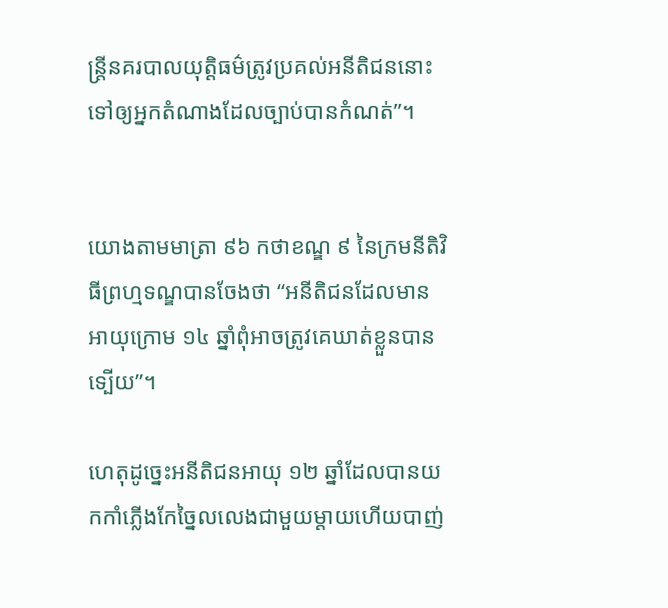ន្ត្រីនគរបាលយុត្តិធម៌ត្រូវប្រគល់អនីតិជននោះទៅឲ្យអ្នកតំណាងដែលច្បាប់បានកំណត់”។


យោងតាមមាត្រា ៩៦ កថាខណ្ឌ ៩ នៃក្រមនីតិវិធីព្រហ្មទណ្ឌបានចែងថា “អនីតិជនដែលមានអាយុក្រោម ១៤ ឆ្នាំពុំអាចត្រូវគេឃាត់ខ្លួនបានទ្បើយ”។

ហេតុដូច្នេះអនីតិជនអាយុ ១២ ឆ្នាំដែលបានយកកាំភ្លើងកែច្នៃលលេងជាមួយម្តាយហើយបាញ់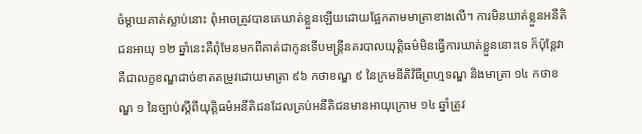ចំម្តាយគាត់ស្លាប់នោះ ពុំអាចត្រូវបានគេឃាត់ខ្លួនឡើយដោយផ្អែកតាមមាត្រាខាងលើ។ ការមិនឃាត់ខ្លួនអនីតិជនអាយុ ១២ ឆ្នាំនេះគឺពុំមែនមកពីគាត់ជាកូនទើបមន្ត្រីនគរបាលយុត្តិធម៌មិនធ្វើការឃាត់ខ្លួននោះទេ ក៏ប៉ុន្តែវាគឺជាលក្ខខណ្ឌដាច់ខាតតម្រូវដោយមាត្រា ៩៦ កថាខណ្ឌ ៩ នៃក្រមនីតិវិធីព្រហ្មទណ្ឌ និងមាត្រា ១៤ កថាខណ្ឌ ១ នៃច្បាប់ស្តីពីយុត្តិធម៌អនីតិជនដែលគ្រប់អនីតិជនមានអាយុក្រោម ១៤ ឆ្នាំត្រូវ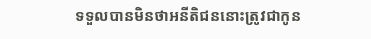ទទួលបានមិនថាអនីតិជននោះត្រូវជាកូន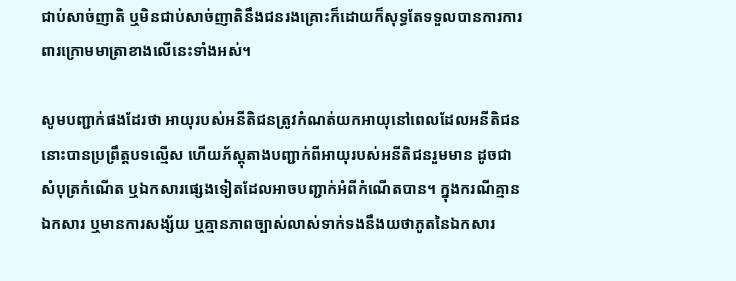ជាប់សាច់ញាតិ ឬមិនជាប់សាច់ញាតិនឹងជនរងគ្រោះក៏ដោយក៏សុទ្ធតែទទួលបានការការពារក្រោមមាត្រាខាងលើនេះទាំងអស់។

សូមបញ្ជាក់ផងដែរថា អាយុរបស់អនីតិជនត្រូវកំណត់យកអាយុនៅពេលដែលអនីតិជននោះបានប្រព្រឹត្តបទល្មើស ហើយភ័ស្តុតាងបញ្ជាក់ពីអាយុរបស់អនីតិជនរួមមាន ដូចជា សំបុត្រកំណើត ឬឯកសារផ្សេងទៀតដែលអាចបញ្ជាក់អំពីកំណើតបាន។ ក្នុងករណីគ្មានឯកសារ ឬមានការសង្ស័យ ឬគ្មានភាពច្បាស់លាស់ទាក់ទងនឹងយថាភូតនៃឯកសារ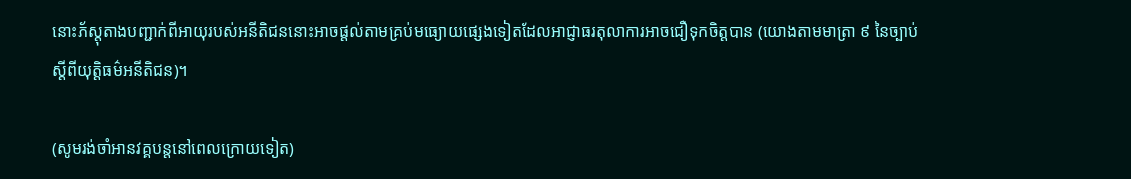នោះភ័ស្តុតាងបញ្ជាក់ពីអាយុរបស់អនីតិជននោះអាចផ្តល់តាមគ្រប់មធ្យោយផ្សេងទៀតដែលអាជ្ញាធរតុលាការអាចជឿទុកចិត្តបាន (យោងតាមមាត្រា ៩ នៃច្បាប់ស្តីពីយុត្តិធម៌អនីតិជន)។

(សូមរង់ចាំអានវគ្គបន្តនៅពេលក្រោយទៀត)